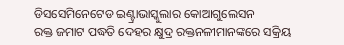ଡିସସେମିନେଟେଡ ଇଣ୍ଟ୍ରାଭାସ୍କୁଲାର କୋଆଗୁଲେସନ
ରକ୍ତ ଜମାଟ ପଦ୍ଧତି ଦେହର କ୍ଷୁଦ୍ର ରକ୍ତନଳୀମାନଙ୍କରେ ସକ୍ରିୟ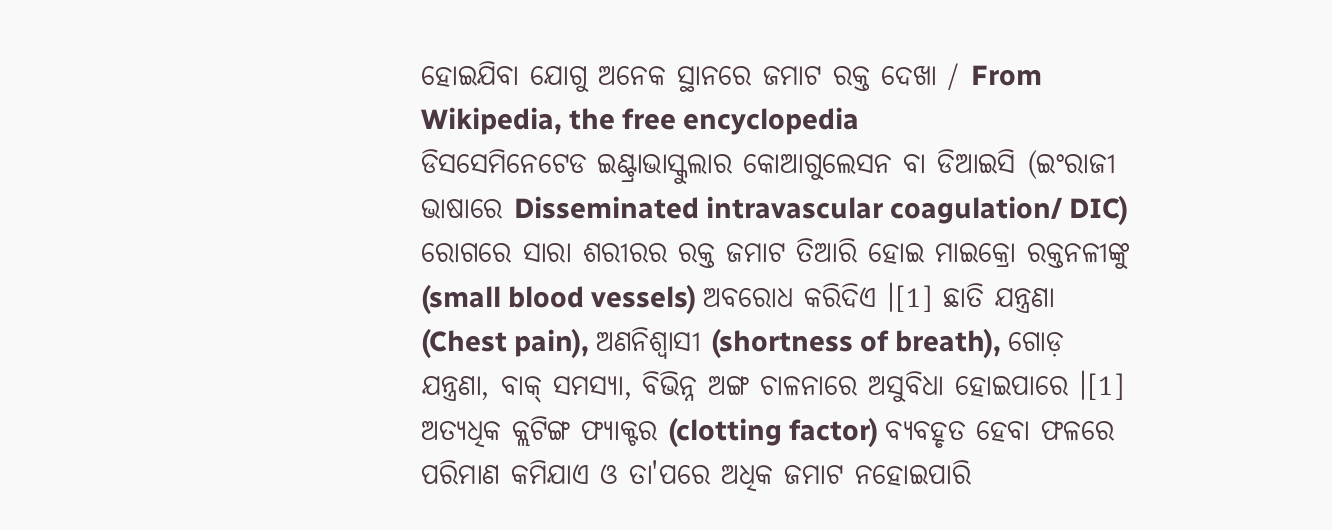ହୋଇଯିବା ଯୋଗୁ ଅନେକ ସ୍ଥାନରେ ଜମାଟ ରକ୍ତ ଦେଖା / From Wikipedia, the free encyclopedia
ଡିସସେମିନେଟେଡ ଇଣ୍ଟ୍ରାଭାସ୍କୁଲାର କୋଆଗୁଲେସନ ବା ଡିଆଇସି (ଇଂରାଜୀ ଭାଷାରେ Disseminated intravascular coagulation/ DIC) ରୋଗରେ ସାରା ଶରୀରର ରକ୍ତ ଜମାଟ ତିଆରି ହୋଇ ମାଇକ୍ରୋ ରକ୍ତନଳୀଙ୍କୁ (small blood vessels) ଅବରୋଧ କରିଦିଏ ।[1] ଛାତି ଯନ୍ତ୍ରଣା (Chest pain), ଅଣନିଶ୍ୱାସୀ (shortness of breath), ଗୋଡ଼ ଯନ୍ତ୍ରଣା, ବାକ୍ ସମସ୍ୟା, ବିଭିନ୍ନ ଅଙ୍ଗ ଚାଳନାରେ ଅସୁବିଧା ହୋଇପାରେ ।[1] ଅତ୍ୟଧିକ କ୍ଲଟିଙ୍ଗ ଫ୍ୟାକ୍ଟର (clotting factor) ବ୍ୟବହୃତ ହେବା ଫଳରେ ପରିମାଣ କମିଯାଏ ଓ ତା'ପରେ ଅଧିକ ଜମାଟ ନହୋଇପାରି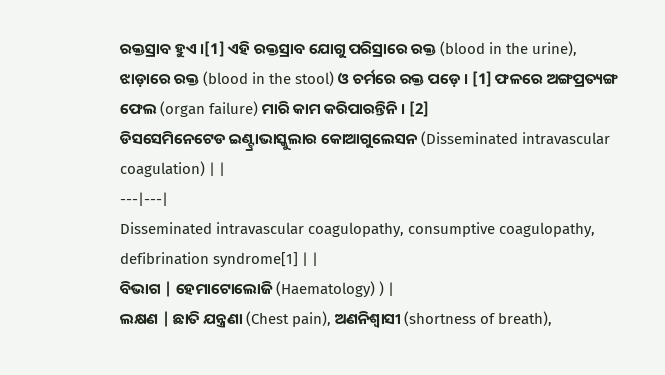ରକ୍ତସ୍ରାବ ହୁଏ ।[1] ଏହି ରକ୍ତସ୍ରାବ ଯୋଗୁ ପରିସ୍ରାରେ ରକ୍ତ (blood in the urine), ଝାଡ଼ାରେ ରକ୍ତ (blood in the stool) ଓ ଚର୍ମରେ ରକ୍ତ ପଡ଼େ । [1] ଫଳରେ ଅଙ୍ଗପ୍ରତ୍ୟଙ୍ଗ ଫେଲ (organ failure) ମାରି କାମ କରିପାରନ୍ତିନି । [2]
ଡିସସେମିନେଟେଡ ଇଣ୍ଟ୍ରାଭାସ୍କୁଲାର କୋଆଗୁଲେସନ (Disseminated intravascular coagulation) | |
---|---|
Disseminated intravascular coagulopathy, consumptive coagulopathy, defibrination syndrome[1] | |
ବିଭାଗ | ହେମାଟୋଲୋଜି (Haematology) ) |
ଲକ୍ଷଣ | ଛାତି ଯନ୍ତ୍ରଣା (Chest pain), ଅଣନିଶ୍ୱାସୀ (shortness of breath),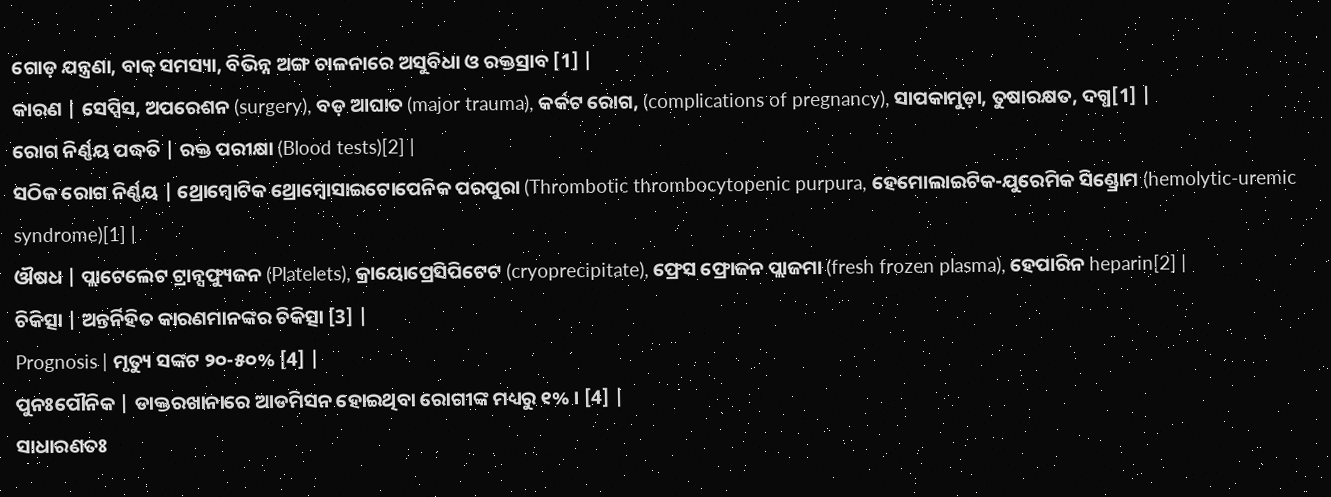ଗୋଡ଼ ଯନ୍ତ୍ରଣା, ବାକ୍ ସମସ୍ୟା, ବିଭିନ୍ନ ଅଙ୍ଗ ଚାଳନାରେ ଅସୁବିଧା ଓ ରକ୍ତସ୍ରାବ [1] |
କାରଣ | ସେପ୍ସିସ, ଅପରେଶନ (surgery), ବଡ଼ ଆଘାତ (major trauma), କର୍କଟ ରୋଗ, (complications of pregnancy), ସାପକାମୁଡ଼ା, ତୁଷାରକ୍ଷତ, ଦଗ୍ଧ[1] |
ରୋଗ ନିର୍ଣ୍ଣୟ ପଦ୍ଧତି | ରକ୍ତ ପରୀକ୍ଷା (Blood tests)[2] |
ସଠିକ ରୋଗ ନିର୍ଣ୍ଣୟ | ଥ୍ରୋମ୍ବୋଟିକ ଥ୍ରୋମ୍ବୋସାଇଟୋପେନିକ ପରପୁରା (Thrombotic thrombocytopenic purpura, ହେମୋଲାଇଟିକ-ଯୁରେମିକ ସିଣ୍ଡ୍ରୋମ (hemolytic-uremic syndrome)[1] |
ଔଷଧ | ପ୍ଲାଟେଲେଟ ଟ୍ରାନ୍ସଫ୍ୟୁଜନ (Platelets), କ୍ରାୟୋପ୍ରେସିପିଟେଟ (cryoprecipitate), ଫ୍ରେସ ଫ୍ରୋଜନ ପ୍ଲାଜମା (fresh frozen plasma), ହେପାରିନ heparin[2] |
ଚିକିତ୍ସା | ଅନ୍ତର୍ନିହିତ କାରଣମାନଙ୍କର ଚିକିତ୍ସା [3] |
Prognosis | ମୃତ୍ୟୁ ସଙ୍କଟ ୨୦-୫୦% [4] |
ପୁନଃପୌନିକ | ଡାକ୍ତରଖାନାରେ ଆଡମିସନ ହୋଇଥିବା ରୋଗୀଙ୍କ ମଧ୍ୟରୁ ୧% । [4] |
ସାଧାରଣତଃ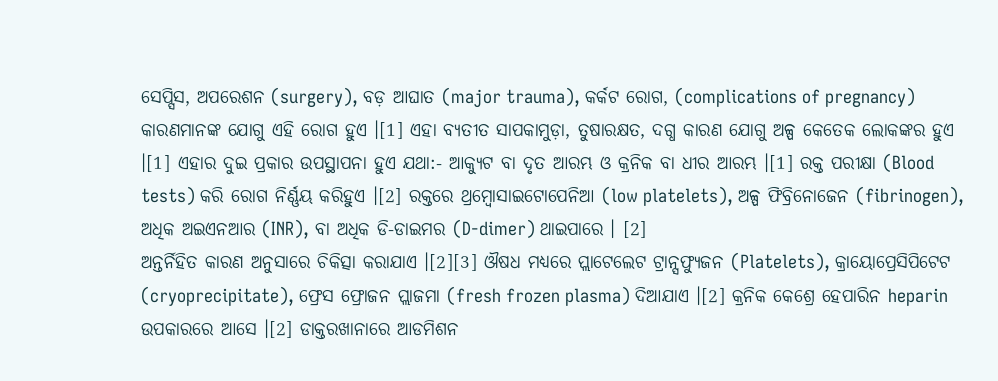ସେପ୍ସିସ, ଅପରେଶନ (surgery), ବଡ଼ ଆଘାତ (major trauma), କର୍କଟ ରୋଗ, (complications of pregnancy) କାରଣମାନଙ୍କ ଯୋଗୁ ଏହି ରୋଗ ହୁଏ ।[1] ଏହା ବ୍ୟତୀତ ସାପକାମୁଡ଼ା, ତୁଷାରକ୍ଷତ, ଦଗ୍ଧ କାରଣ ଯୋଗୁ ଅଳ୍ପ କେତେକ ଲୋକଙ୍କର ହୁଏ ।[1] ଏହାର ଦୁଇ ପ୍ରକାର ଉପସ୍ଥାପନା ହୁଏ ଯଥା:- ଆକ୍ୟୁଟ ବା ଦୃତ ଆରମ୍ଭ ଓ କ୍ରନିକ ବା ଧୀର ଆରମ୍ଭ ।[1] ରକ୍ତ ପରୀକ୍ଷା (Blood tests) କରି ରୋଗ ନିର୍ଣ୍ଣୟ କରିହୁଏ ।[2] ରକ୍ତରେ ଥ୍ରମ୍ବୋସାଇଟୋପେନିଆ (low platelets), ଅଳ୍ପ ଫିବ୍ରିନୋଜେନ (fibrinogen), ଅଧିକ ଅଇଏନଆର (INR), ବା ଅଧିକ ଡି-ଡାଇମର (D-dimer) ଥାଇପାରେ । [2]
ଅନ୍ତର୍ନିହିତ କାରଣ ଅନୁସାରେ ଚିକିତ୍ସା କରାଯାଏ ।[2][3] ଔଷଧ ମଧ୍ୟରେ ପ୍ଲାଟେଲେଟ ଟ୍ରାନ୍ସଫ୍ୟୁଜନ (Platelets), କ୍ରାୟୋପ୍ରେସିପିଟେଟ (cryoprecipitate), ଫ୍ରେସ ଫ୍ରୋଜନ ପ୍ଲାଜମା (fresh frozen plasma) ଦିଆଯାଏ ।[2] କ୍ରନିକ କେଶ୍ରେ ହେପାରିନ heparin ଉପକାରରେ ଆସେ ।[2] ଡାକ୍ତରଖାନାରେ ଆଡମିଶନ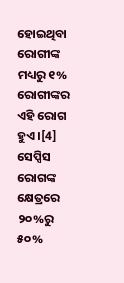ହୋଇଥିବା ରୋଗୀଙ୍କ ମଧ୍ୟରୁ ୧% ରୋଗୀଙ୍କର ଏହି ରୋଗ ହୁଏ ।[4] ସେପ୍ସିସ ରୋଗଙ୍କ କ୍ଷେତ୍ରରେ ୨୦%ରୁ ୫୦%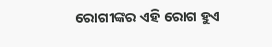ରୋଗୀଙ୍କର ଏହି ରୋଗ ହୁଏ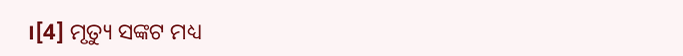।[4] ମୃତ୍ୟୁ ସଙ୍କଟ ମଧ୍ୟ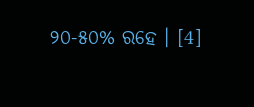୨୦-୫୦% ରହେ । [4]